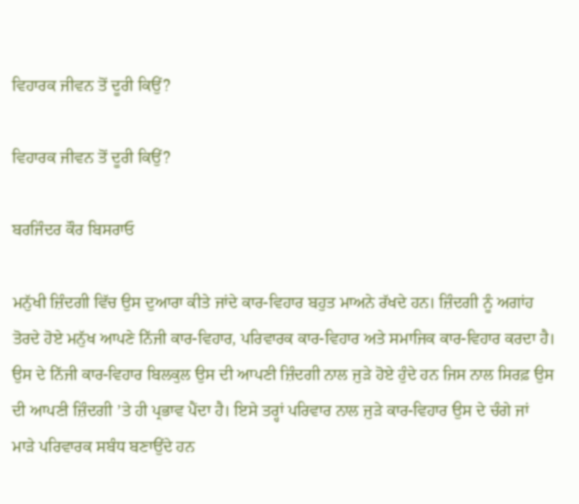ਵਿਹਾਰਕ ਜੀਵਨ ਤੋਂ ਦੂਰੀ ਕਿਉਂ?

ਵਿਹਾਰਕ ਜੀਵਨ ਤੋਂ ਦੂਰੀ ਕਿਉਂ?

ਬਰਜਿੰਦਰ ਕੌਰ ਬਿਸਰਾਓ

ਮਨੁੱਖੀ ਜ਼ਿੰਦਗੀ ਵਿੱਚ ਉਸ ਦੁਆਰਾ ਕੀਤੇ ਜਾਂਦੇ ਕਾਰ-ਵਿਹਾਰ ਬਹੁਤ ਮਾਅਨੇ ਰੱਖਦੇ ਹਨ। ਜ਼ਿੰਦਗੀ ਨੂੰ ਅਗਾਂਹ ਤੋਰਦੇ ਹੋਏ ਮਨੁੱਖ ਆਪਣੇ ਨਿੱਜੀ ਕਾਰ-ਵਿਹਾਰ, ਪਰਿਵਾਰਕ ਕਾਰ-ਵਿਹਾਰ ਅਤੇ ਸਮਾਜਿਕ ਕਾਰ-ਵਿਹਾਰ ਕਰਦਾ ਹੈ। ਉਸ ਦੇ ਨਿੱਜੀ ਕਾਰ-ਵਿਹਾਰ ਬਿਲਕੁਲ ਉਸ ਦੀ ਆਪਣੀ ਜ਼ਿੰਦਗੀ ਨਾਲ ਜੁੜੇ ਹੋਏ ਹੁੰਦੇ ਹਨ ਜਿਸ ਨਾਲ ਸਿਰਫ਼ ਉਸ ਦੀ ਆਪਣੀ ਜ਼ਿੰਦਗੀ ’ਤੇ ਹੀ ਪ੍ਰਭਾਵ ਪੈਂਦਾ ਹੈ। ਇਸੇ ਤਰ੍ਹਾਂ ਪਰਿਵਾਰ ਨਾਲ ਜੁੜੇ ਕਾਰ-ਵਿਹਾਰ ਉਸ ਦੇ ਚੰਗੇ ਜਾਂ ਮਾੜੇ ਪਰਿਵਾਰਕ ਸਬੰਧ ਬਣਾਉਂਦੇ ਹਨ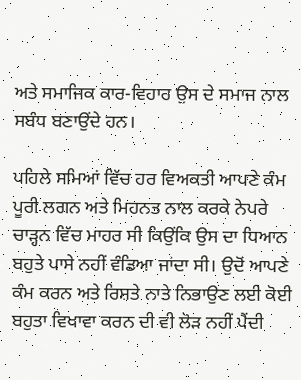ਅਤੇ ਸਮਾਜਿਕ ਕਾਰ-ਵਿਹਾਰ ਉਸ ਦੇ ਸਮਾਜ ਨਾਲ ਸਬੰਧ ਬਣਾਉਂਦੇ ਹਨ।

ਪਹਿਲੇ ਸਮਿਆਂ ਵਿੱਚ ਹਰ ਵਿਅਕਤੀ ਆਪਣੇ ਕੰਮ ਪੂਰੀ ਲਗਨ ਅਤੇ ਮਿਹਨਤ ਨਾਲ ਕਰਕੇ ਨੇਪਰੇ ਚਾੜ੍ਹਨ ਵਿੱਚ ਮਾਹਰ ਸੀ ਕਿਉਂਕਿ ਉਸ ਦਾ ਧਿਆਨ ਬਹੁਤੇ ਪਾਸੇ ਨਹੀਂ ਵੰਡਿਆ ਜਾਂਦਾ ਸੀ। ਉਦੋਂ ਆਪਣੇ ਕੰਮ ਕਰਨ ਅਤੇ ਰਿਸ਼ਤੇ ਨਾਤੇ ਨਿਭਾਉਣ ਲਈ ਕੋਈ ਬਹੁਤਾ ਵਿਖਾਵਾ ਕਰਨ ਦੀ ਵੀ ਲੋੜ ਨਹੀਂ ਪੈਂਦੀ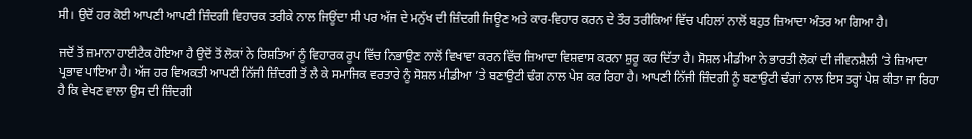ਸੀ। ਉਦੋਂ ਹਰ ਕੋਈ ਆਪਣੀ ਆਪਣੀ ਜ਼ਿੰਦਗੀ ਵਿਹਾਰਕ ਤਰੀਕੇ ਨਾਲ ਜਿਊਂਦਾ ਸੀ ਪਰ ਅੱਜ ਦੇ ਮਨੁੱਖ ਦੀ ਜ਼ਿੰਦਗੀ ਜਿਊਣ ਅਤੇ ਕਾਰ-ਵਿਹਾਰ ਕਰਨ ਦੇ ਤੌਰ ਤਰੀਕਿਆਂ ਵਿੱਚ ਪਹਿਲਾਂ ਨਾਲੋਂ ਬਹੁਤ ਜ਼ਿਆਦਾ ਅੰਤਰ ਆ ਗਿਆ ਹੈ।

ਜਦੋਂ ਤੋਂ ਜ਼ਮਾਨਾ ਹਾਈਟੈਕ ਹੋਇਆ ਹੈ ਉਦੋਂ ਤੋਂ ਲੋਕਾਂ ਨੇ ਰਿਸ਼ਤਿਆਂ ਨੂੰ ਵਿਹਾਰਕ ਰੂਪ ਵਿੱਚ ਨਿਭਾਉਣ ਨਾਲੋਂ ਵਿਖਾਵਾ ਕਰਨ ਵਿੱਚ ਜ਼ਿਆਦਾ ਵਿਸ਼ਵਾਸ ਕਰਨਾ ਸ਼ੁਰੂ ਕਰ ਦਿੱਤਾ ਹੈ। ਸੋਸ਼ਲ ਮੀਡੀਆ ਨੇ ਭਾਰਤੀ ਲੋਕਾਂ ਦੀ ਜੀਵਨਸ਼ੈਲੀ ’ਤੇ ਜ਼ਿਆਦਾ ਪ੍ਰਭਾਵ ਪਾਇਆ ਹੈ। ਅੱਜ ਹਰ ਵਿਅਕਤੀ ਆਪਣੀ ਨਿੱਜੀ ਜ਼ਿੰਦਗੀ ਤੋਂ ਲੈ ਕੇ ਸਮਾਜਿਕ ਵਰਤਾਰੇ ਨੂੰ ਸੋਸ਼ਲ ਮੀਡੀਆ ’ਤੇ ਬਣਾਉਟੀ ਢੰਗ ਨਾਲ ਪੇਸ਼ ਕਰ ਰਿਹਾ ਹੈ। ਆਪਣੀ ਨਿੱਜੀ ਜ਼ਿੰਦਗੀ ਨੂੰ ਬਣਾਉਟੀ ਢੰਗਾਂ ਨਾਲ ਇਸ ਤਰ੍ਹਾਂ ਪੇਸ਼ ਕੀਤਾ ਜਾ ਰਿਹਾ ਹੈ ਕਿ ਵੇਖਣ ਵਾਲਾ ਉਸ ਦੀ ਜ਼ਿੰਦਗੀ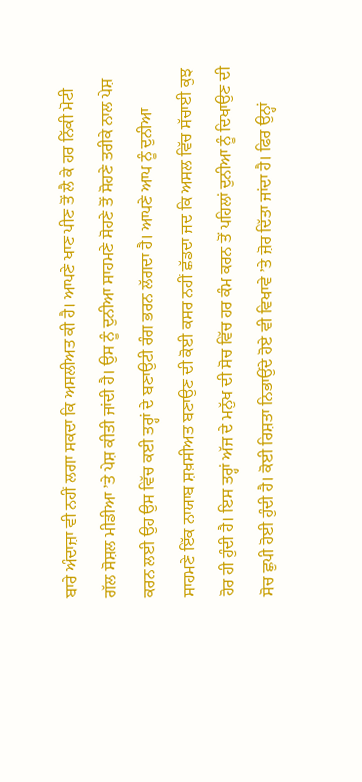ਬਾਰੇ ਅੰਦਾਜ਼ਾ ਵੀ ਨਹੀਂ ਲਗਾ ਸਕਦਾ ਕਿ ਅਸਲੀਅਤ ਕੀ ਹੈ। ਆਪਣੇ ਖਾਣ ਪੀਣ ਤੋਂ ਲੈ ਕੇ ਹਰ ਨਿੱਕੀ ਮੋਟੀ ਗੱਲ ਸੋਸ਼ਲ ਮੀਡੀਆ ’ਤੇ ਪੇਸ਼ ਕੀਤੀ ਜਾਂਦੀ ਹੈ। ਉਸ ਨੂੰ ਦੁਨੀਆ ਸਾਹਮਣੇ ਸੋਹਣੇ ਤੋਂ ਸੋਹਣੇ ਤਰੀਕੇ ਨਾਲ ਪੇਸ਼ ਕਰਨ ਲਈ ਉਹ ਉਸ ਵਿੱਚ ਕਈ ਤਰ੍ਹਾਂ ਦੇ ਬਣਾਉਟੀ ਰੰਗ ਭਰਨ ਲੱਗਦਾ ਹੈ। ਆਪਣੇ ਆਪ ਨੂੰ ਦੁਨੀਆ ਸਾਹਮਣੇ ਇੱਕ ਨਾਯਾਬ ਸ਼ਖ਼ਸੀਅਤ ਬਣਾਉਣ ਦੀ ਕੋਈ ਕਸਰ ਨਹੀਂ ਛੱਡਦਾ ਜਦ ਕਿ ਅਸਲ ਵਿੱਚ ਸੱਚਾਈ ਕੁਝ ਹੋਰ ਹੀ ਹੁੰਦੀ ਹੈ। ਇਸ ਤਰ੍ਹਾਂ ਅੱਜ ਦੇ ਮਨੁੱਖ ਦੀ ਸੋਚ ਵਿੱਚ ਹਰ ਕੰਮ ਕਰਨ ਤੋਂ ਪਹਿਲਾਂ ਦੁਨੀਆ ਨੂੰ ਦਿਖਾਉਣ ਦੀ ਸੋਚ ਛੁਪੀ ਹੋਈ ਹੁੰਦੀ ਹੈ। ਕੋਈ ਰਿਸ਼ਤਾ ਨਿਭਾਉਂਦੇ ਹੋਏ ਵੀ ਵਿਖਾਵੇ ’ਤੇ ਜ਼ੋਰ ਦਿੱਤਾ ਜਾਂਦਾ ਹੈ। ਫਿਰ ਉਨ੍ਹਾਂ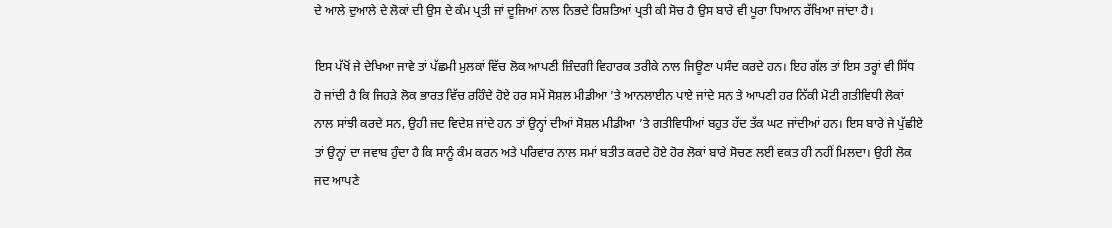ਦੇ ਆਲੇ ਦੁਆਲੇ ਦੇ ਲੋਕਾਂ ਦੀ ਉਸ ਦੇ ਕੰਮ ਪ੍ਰਤੀ ਜਾਂ ਦੂਜਿਆਂ ਨਾਲ ਨਿਭਦੇ ਰਿਸ਼ਤਿਆਂ ਪ੍ਰਤੀ ਕੀ ਸੋਚ ਹੈ ਉਸ ਬਾਰੇ ਵੀ ਪੂਰਾ ਧਿਆਨ ਰੱਖਿਆ ਜਾਂਦਾ ਹੈ।

ਇਸ ਪੱਖੋਂ ਜੇ ਦੇਖਿਆ ਜਾਵੇ ਤਾਂ ਪੱਛਮੀ ਮੁਲਕਾਂ ਵਿੱਚ ਲੋਕ ਆਪਣੀ ਜ਼ਿੰਦਗੀ ਵਿਹਾਰਕ ਤਰੀਕੇ ਨਾਲ ਜਿਊਣਾ ਪਸੰਦ ਕਰਦੇ ਹਨ। ਇਹ ਗੱਲ ਤਾਂ ਇਸ ਤਰ੍ਹਾਂ ਵੀ ਸਿੱਧ ਹੋ ਜਾਂਦੀ ਹੈ ਕਿ ਜਿਹੜੇ ਲੋਕ ਭਾਰਤ ਵਿੱਚ ਰਹਿੰਦੇ ਹੋਏ ਹਰ ਸਮੇਂ ਸੋਸ਼ਲ ਮੀਡੀਆ ’ਤੇ ਆਨਲਾਈਨ ਪਾਏ ਜਾਂਦੇ ਸਨ ਤੇ ਆਪਣੀ ਹਰ ਨਿੱਕੀ ਮੋਟੀ ਗਤੀਵਿਧੀ ਲੋਕਾਂ ਨਾਲ ਸਾਂਝੀ ਕਰਦੇ ਸਨ, ਉਹੀ ਜਦ ਵਿਦੇਸ਼ ਜਾਂਦੇ ਹਨ ਤਾਂ ਉਨ੍ਹਾਂ ਦੀਆਂ ਸੋਸ਼ਲ ਮੀਡੀਆ ’ਤੇ ਗਤੀਵਿਧੀਆਂ ਬਹੁਤ ਹੱਦ ਤੱਕ ਘਟ ਜਾਂਦੀਆਂ ਹਨ। ਇਸ ਬਾਰੇ ਜੇ ਪੁੱਛੀਏ ਤਾਂ ਉਨ੍ਹਾਂ ਦਾ ਜਵਾਬ ਹੁੰਦਾ ਹੈ ਕਿ ਸਾਨੂੰ ਕੰਮ ਕਰਨ ਅਤੇ ਪਰਿਵਾਰ ਨਾਲ ਸਮਾਂ ਬਤੀਤ ਕਰਦੇ ਹੋਏ ਹੋਰ ਲੋਕਾਂ ਬਾਰੇ ਸੋਚਣ ਲਈ ਵਕਤ ਹੀ ਨਹੀਂ ਮਿਲਦਾ। ਉਹੀ ਲੋਕ ਜਦ ਆਪਣੇ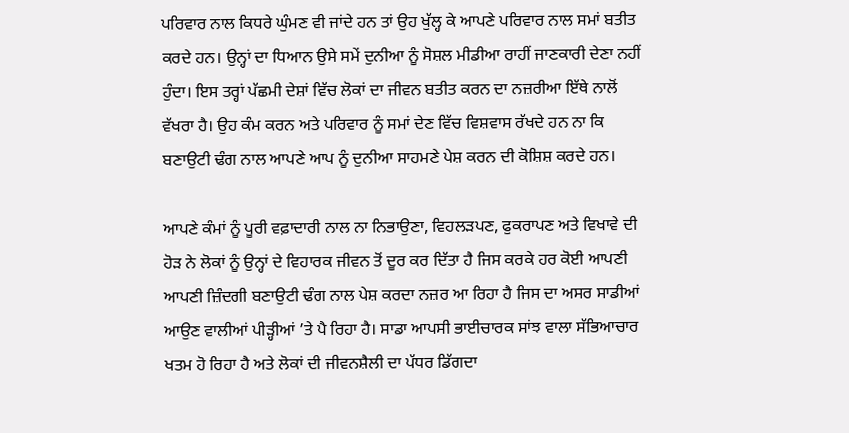ਪਰਿਵਾਰ ਨਾਲ ਕਿਧਰੇ ਘੁੰਮਣ ਵੀ ਜਾਂਦੇ ਹਨ ਤਾਂ ਉਹ ਖੁੱਲ੍ਹ ਕੇ ਆਪਣੇ ਪਰਿਵਾਰ ਨਾਲ ਸਮਾਂ ਬਤੀਤ ਕਰਦੇ ਹਨ। ਉਨ੍ਹਾਂ ਦਾ ਧਿਆਨ ਉਸੇ ਸਮੇਂ ਦੁਨੀਆ ਨੂੰ ਸੋਸ਼ਲ ਮੀਡੀਆ ਰਾਹੀਂ ਜਾਣਕਾਰੀ ਦੇਣਾ ਨਹੀਂ ਹੁੰਦਾ। ਇਸ ਤਰ੍ਹਾਂ ਪੱਛਮੀ ਦੇਸ਼ਾਂ ਵਿੱਚ ਲੋਕਾਂ ਦਾ ਜੀਵਨ ਬਤੀਤ ਕਰਨ ਦਾ ਨਜ਼ਰੀਆ ਇੱਥੇ ਨਾਲੋਂ ਵੱਖਰਾ ਹੈ। ਉਹ ਕੰਮ ਕਰਨ ਅਤੇ ਪਰਿਵਾਰ ਨੂੰ ਸਮਾਂ ਦੇਣ ਵਿੱਚ ਵਿਸ਼ਵਾਸ ਰੱਖਦੇ ਹਨ ਨਾ ਕਿ ਬਣਾਉਟੀ ਢੰਗ ਨਾਲ ਆਪਣੇ ਆਪ ਨੂੰ ਦੁਨੀਆ ਸਾਹਮਣੇ ਪੇਸ਼ ਕਰਨ ਦੀ ਕੋਸ਼ਿਸ਼ ਕਰਦੇ ਹਨ।

ਆਪਣੇ ਕੰਮਾਂ ਨੂੰ ਪੂਰੀ ਵਫ਼ਾਦਾਰੀ ਨਾਲ ਨਾ ਨਿਭਾਉਣਾ, ਵਿਹਲੜਪਣ, ਫੁਕਰਾਪਣ ਅਤੇ ਵਿਖਾਵੇ ਦੀ ਹੋੜ ਨੇ ਲੋਕਾਂ ਨੂੰ ਉਨ੍ਹਾਂ ਦੇ ਵਿਹਾਰਕ ਜੀਵਨ ਤੋਂ ਦੂਰ ਕਰ ਦਿੱਤਾ ਹੈ ਜਿਸ ਕਰਕੇ ਹਰ ਕੋਈ ਆਪਣੀ ਆਪਣੀ ਜ਼ਿੰਦਗੀ ਬਣਾਉਟੀ ਢੰਗ ਨਾਲ ਪੇਸ਼ ਕਰਦਾ ਨਜ਼ਰ ਆ ਰਿਹਾ ਹੈ ਜਿਸ ਦਾ ਅਸਰ ਸਾਡੀਆਂ ਆਉਣ ਵਾਲੀਆਂ ਪੀੜ੍ਹੀਆਂ ’ਤੇ ਪੈ ਰਿਹਾ ਹੈ। ਸਾਡਾ ਆਪਸੀ ਭਾਈਚਾਰਕ ਸਾਂਝ ਵਾਲਾ ਸੱਭਿਆਚਾਰ ਖਤਮ ਹੋ ਰਿਹਾ ਹੈ ਅਤੇ ਲੋਕਾਂ ਦੀ ਜੀਵਨਸ਼ੈਲੀ ਦਾ ਪੱਧਰ ਡਿੱਗਦਾ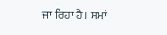ਜਾ ਰਿਹਾ ਹੈ। ਸਮਾਂ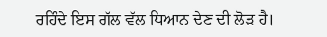ਰਹਿੰਦੇ ਇਸ ਗੱਲ ਵੱਲ ਧਿਆਨ ਦੇਣ ਦੀ ਲੋੜ ਹੈ।